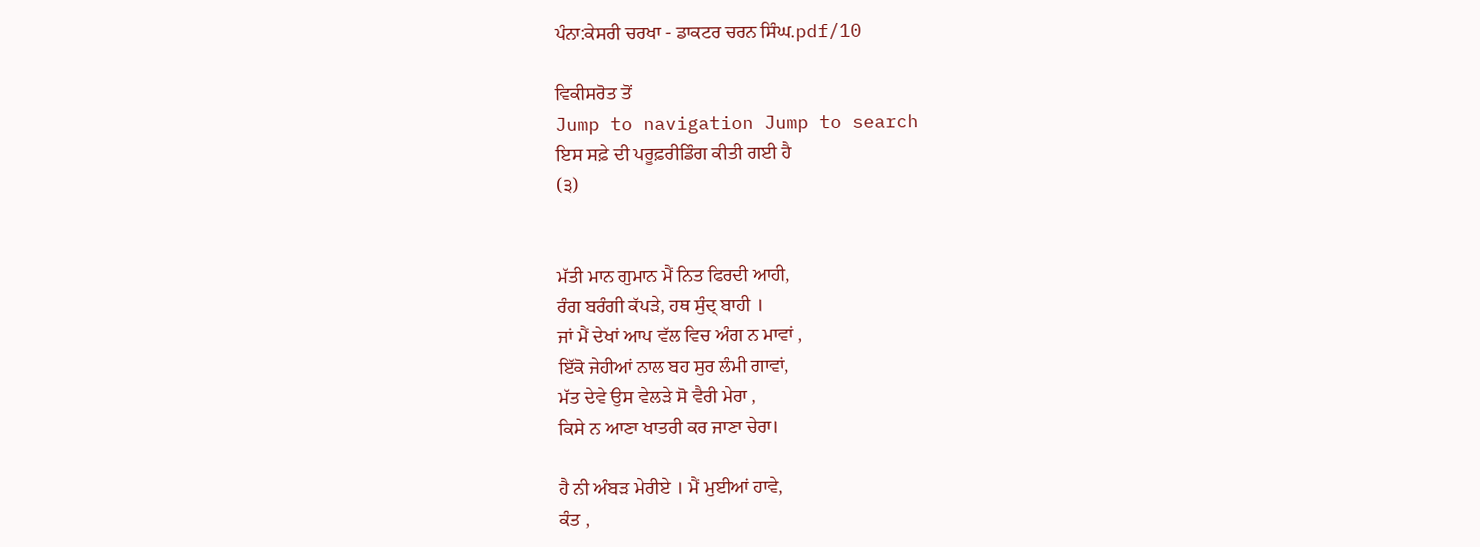ਪੰਨਾ:ਕੇਸਰੀ ਚਰਖਾ - ਡਾਕਟਰ ਚਰਨ ਸਿੰਘ.pdf/10

ਵਿਕੀਸਰੋਤ ਤੋਂ
Jump to navigation Jump to search
ਇਸ ਸਫ਼ੇ ਦੀ ਪਰੂਫ਼ਰੀਡਿੰਗ ਕੀਤੀ ਗਈ ਹੈ
(੩)


ਮੱਤੀ ਮਾਨ ਗੁਮਾਨ ਮੈਂ ਨਿਤ ਫਿਰਦੀ ਆਹੀ,
ਰੰਗ ਬਰੰਗੀ ਕੱਪੜੇ, ਹਥ ਸੁੰਦ੍ ਬਾਹੀ ।
ਜਾਂ ਮੈਂ ਦੇਖਾਂ ਆਪ ਵੱਲ ਵਿਚ ਅੰਗ ਨ ਮਾਵਾਂ ,
ਇੱਕੋ ਜੇਹੀਆਂ ਨਾਲ ਬਹ ਸੁਰ ਲੰਮੀ ਗਾਵਾਂ,
ਮੱਤ ਦੇਵੇ ਉਸ ਵੇਲੜੇ ਸੋ ਵੈਰੀ ਮੇਰਾ ,
ਕਿਸੇ ਨ ਆਣਾ ਖਾਤਰੀ ਕਰ ਜਾਣਾ ਚੇਰਾ।

ਹੈ ਨੀ ਅੰਬੜ ਮੇਰੀਏ । ਮੈਂ ਮੁਈਆਂ ਹਾਵੇ,
ਕੰਤ ,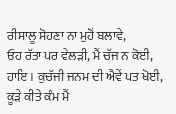ਰੀਸਾਲੂ ਸੋਹਣਾ ਨਾ ਮੁਹੋਂ ਬਲਾਵੇ,
ਓਹ ਰੱਤਾ ਪਰ ਵੇਲੜੀ, ਮੈਂ ਚੱਜ ਨ ਕੋਈ,
ਹਾਇ । ਕੁਚੱਜੀ ਜਨਮ ਦੀ ਐਵੇਂ ਪਤ ਖੋਈ,
ਕੂੜੇ ਕੀਤੇ ਕੰਮ ਮੈਂ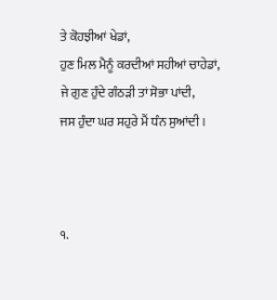ਤੇ ਕੋਹਝੀਆਂ ਖੇਡਾਂ,
ਹੁਣ ਮਿਲ ਮੈਨੂੰ ਕਰਦੀਆਂ ਸਹੀਆਂ ਚਾਹੇਡਾਂ,
ਜੇ ਗੁਣ ਹੁੰਦੇ ਗੰਠੜੀ ਤਾਂ ਸੋਭਾ ਪਾਂਦੀ,
ਜਸ ਹੁੰਦਾ ਘਰ ਸਹੁਰੇ ਮੈਂ ਧੰਨ ਸੁਆਂਦੀ ।



੧.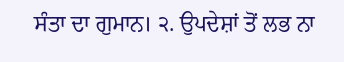ਸੰਤਾ ਦਾ ਗੁਮਾਨ। ੨. ਉਪਦੇਸ਼ਾਂ ਤੋਂ ਲਭ ਨਾ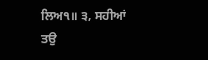ਲਿਅ੧॥ ੩, ਸਹੀਆਂ ਤਉ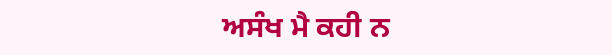ਅਸੰਖ ਮੈ ਕਹੀ ਨ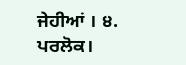ਜੇਹੀਆਂ । ੪. ਪਰਲੋਕ।